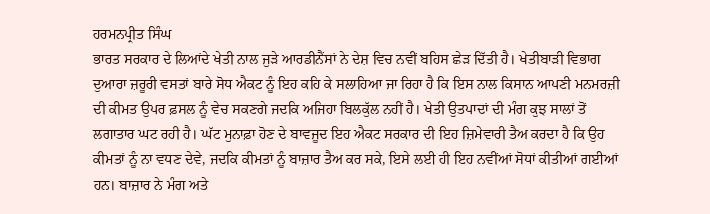ਹਰਮਨਪ੍ਰੀਤ ਸਿੰਘ
ਭਾਰਤ ਸਰਕਾਰ ਦੇ ਲਿਆਂਦੇ ਖੇਤੀ ਨਾਲ ਜੁੜੇ ਆਰਡੀਨੈਂਸਾਂ ਨੇ ਦੇਸ਼ ਵਿਚ ਨਵੀਂ ਬਹਿਸ ਛੇੜ ਦਿੱਤੀ ਹੈ। ਖੇਤੀਬਾੜੀ ਵਿਭਾਗ ਦੁਆਰਾ ਜ਼ਰੂਰੀ ਵਸਤਾਂ ਬਾਰੇ ਸੋਧ ਐਕਟ ਨੂੰ ਇਹ ਕਹਿ ਕੇ ਸਲਾਹਿਆ ਜਾ ਰਿਹਾ ਹੈ ਕਿ ਇਸ ਨਾਲ ਕਿਸਾਨ ਆਪਣੀ ਮਨਮਰਜ਼ੀ ਦੀ ਕੀਮਤ ਉਪਰ ਫ਼ਸਲ ਨੂੰ ਵੇਚ ਸਕਣਗੇ ਜਦਕਿ ਅਜਿਹਾ ਬਿਲਕੁੱਲ ਨਹੀਂ ਹੈ। ਖੇਤੀ ਉਤਪਾਦਾਂ ਦੀ ਮੰਗ ਕੁਝ ਸਾਲਾਂ ਤੋਂ ਲਗਾਤਾਰ ਘਟ ਰਹੀ ਹੈ। ਘੱਟ ਮੁਨਾਫ਼ਾ ਹੋਣ ਦੇ ਬਾਵਜੂਦ ਇਹ ਐਕਟ ਸਰਕਾਰ ਦੀ ਇਹ ਜ਼ਿਮੇਵਾਰੀ ਤੈਅ ਕਰਦਾ ਹੈ ਕਿ ਉਹ ਕੀਮਤਾਂ ਨੂੰ ਨਾ ਵਧਣ ਦੇਵੇ, ਜਦਕਿ ਕੀਮਤਾਂ ਨੂੰ ਬਾਜ਼ਾਰ ਤੈਅ ਕਰ ਸਕੇ, ਇਸੇ ਲਈ ਹੀ ਇਹ ਨਵੀਂਆਂ ਸੋਧਾਂ ਕੀਤੀਆਂ ਗਈਆਂ ਹਨ। ਬਾਜ਼ਾਰ ਨੇ ਮੰਗ ਅਤੇ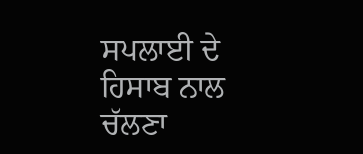ਸਪਲਾਈ ਦੇ ਹਿਸਾਬ ਨਾਲ ਚੱਲਣਾ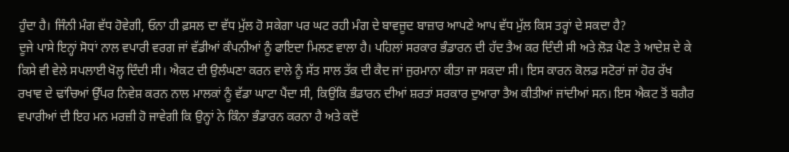ਹੁੰਦਾ ਹੈ। ਜਿੰਨੀ ਮੰਗ ਵੱਧ ਹੋਵੇਗੀ, ਓਨਾ ਹੀ ਫ਼ਸਲ ਦਾ ਵੱਧ ਮੁੱਲ ਹੋ ਸਕੇਗਾ ਪਰ ਘਟ ਰਹੀ ਮੰਗ ਦੇ ਬਾਵਜੂਦ ਬਾਜ਼ਾਰ ਆਪਣੇ ਆਪ ਵੱਧ ਮੁੱਲ ਕਿਸ ਤਰ੍ਹਾਂ ਦੇ ਸਕਦਾ ਹੈ?
ਦੂਜੇ ਪਾਸੇ ਇਨ੍ਹਾਂ ਸੋਧਾਂ ਨਾਲ ਵਪਾਰੀ ਵਰਗ ਜਾਂ ਵੱਡੀਆਂ ਕੰਪਨੀਆਂ ਨੂੰ ਫਾਇਦਾ ਮਿਲਣ ਵਾਲਾ ਹੈ। ਪਹਿਲਾਂ ਸਰਕਾਰ ਭੰਡਾਰਨ ਦੀ ਹੱਦ ਤੈਅ ਕਰ ਦਿੰਦੀ ਸੀ ਅਤੇ ਲੋੜ ਪੈਣ ਤੇ ਆਦੇਸ਼ ਦੇ ਕੇ ਕਿਸੇ ਵੀ ਵੇਲੇ ਸਪਲਾਈ ਖੋਲ੍ਹ ਦਿੰਦੀ ਸੀ। ਐਕਟ ਦੀ ਉਲੰਘਣਾ ਕਰਨ ਵਾਲੇ ਨੂੰ ਸੱਤ ਸਾਲ ਤੱਕ ਦੀ ਕੈਦ ਜਾਂ ਜੁਰਮਾਨਾ ਕੀਤਾ ਜਾ ਸਕਦਾ ਸੀ। ਇਸ ਕਾਰਨ ਕੋਲਡ ਸਟੋਰਾਂ ਜਾਂ ਹੋਰ ਰੱਖ ਰਖਾਵ ਦੇ ਢਾਂਚਿਆਂ ਉੱਪਰ ਨਿਵੇਸ਼ ਕਰਨ ਨਾਲ ਮਾਲਕਾਂ ਨੂੰ ਵੱਡਾ ਘਾਟਾ ਪੈਂਦਾ ਸੀ, ਕਿਉਂਕਿ ਭੰਡਾਰਨ ਦੀਆਂ ਸ਼ਰਤਾਂ ਸਰਕਾਰ ਦੁਆਰਾ ਤੈਅ ਕੀਤੀਆਂ ਜਾਂਦੀਆਂ ਸਨ। ਇਸ ਐਕਟ ਤੋਂ ਬਗੈਰ ਵਪਾਰੀਆਂ ਦੀ ਇਹ ਮਨ ਮਰਜ਼ੀ ਹੋ ਜਾਵੇਗੀ ਕਿ ਉਨ੍ਹਾਂ ਨੇ ਕਿੰਨਾ ਭੰਡਾਰਨ ਕਰਨਾ ਹੈ ਅਤੇ ਕਦੋਂ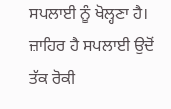ਸਪਲਾਈ ਨੂੰ ਖੋਲ੍ਹਣਾ ਹੈ। ਜ਼ਾਹਿਰ ਹੈ ਸਪਲਾਈ ਉਦੋਂ ਤੱਕ ਰੋਕੀ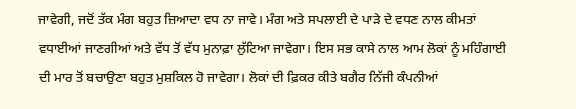ਜਾਵੇਗੀ, ਜਦੋਂ ਤੱਕ ਮੰਗ ਬਹੁਤ ਜ਼ਿਆਦਾ ਵਧ ਨਾ ਜਾਵੇ। ਮੰਗ ਅਤੇ ਸਪਲਾਈ ਦੇ ਪਾੜੇ ਦੇ ਵਧਣ ਨਾਲ ਕੀਮਤਾਂ ਵਧਾਈਆਂ ਜਾਣਗੀਆਂ ਅਤੇ ਵੱਧ ਤੋਂ ਵੱਧ ਮੁਨਾਫ਼ਾ ਲੁੱਟਿਆ ਜਾਵੇਗਾ। ਇਸ ਸਭ ਕਾਸੇ ਨਾਲ ਆਮ ਲੋਕਾਂ ਨੂੰ ਮਹਿੰਗਾਈ ਦੀ ਮਾਰ ਤੋਂ ਬਚਾਉਣਾ ਬਹੁਤ ਮੁਸ਼ਕਿਲ ਹੋ ਜਾਵੇਗਾ। ਲੋਕਾਂ ਦੀ ਫ਼ਿਕਰ ਕੀਤੇ ਬਗੈਰ ਨਿੱਜੀ ਕੰਪਨੀਆਂ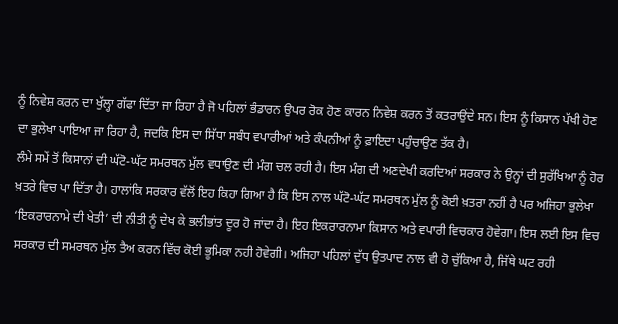ਨੂੰ ਨਿਵੇਸ਼ ਕਰਨ ਦਾ ਖੁੱਲ੍ਹਾ ਗੱਫਾ ਦਿੱਤਾ ਜਾ ਰਿਹਾ ਹੈ ਜੋ ਪਹਿਲਾਂ ਭੰਡਾਰਨ ਉਪਰ ਰੋਕ ਹੋਣ ਕਾਰਨ ਨਿਵੇਸ਼ ਕਰਨ ਤੋਂ ਕਤਰਾਉਂਦੇ ਸਨ। ਇਸ ਨੂੰ ਕਿਸਾਨ ਪੱਖੀ ਹੋਣ ਦਾ ਭੁਲੇਖਾ ਪਾਇਆ ਜਾ ਰਿਹਾ ਹੈ, ਜਦਕਿ ਇਸ ਦਾ ਸਿੱਧਾ ਸਬੰਧ ਵਪਾਰੀਆਂ ਅਤੇ ਕੰਪਨੀਆਂ ਨੂੰ ਫ਼ਾਇਦਾ ਪਹੁੰਚਾਉਣ ਤੱਕ ਹੈ।
ਲੰਮੇ ਸਮੇਂ ਤੋਂ ਕਿਸਾਨਾਂ ਦੀ ਘੱਟੋ-ਘੱਟ ਸਮਰਥਨ ਮੁੱਲ ਵਧਾਉਣ ਦੀ ਮੰਗ ਚਲ ਰਹੀ ਹੈ। ਇਸ ਮੰਗ ਦੀ ਅਣਦੇਖੀ ਕਰਦਿਆਂ ਸਰਕਾਰ ਨੇ ਉਨ੍ਹਾਂ ਦੀ ਸੁਰੱਖਿਆ ਨੂੰ ਹੋਰ ਖ਼ਤਰੇ ਵਿਚ ਪਾ ਦਿੱਤਾ ਹੈ। ਹਾਲਾਂਕਿ ਸਰਕਾਰ ਵੱਲੋਂ ਇਹ ਕਿਹਾ ਗਿਆ ਹੈ ਕਿ ਇਸ ਨਾਲ ਘੱਟੋ-ਘੱਟ ਸਮਰਥਨ ਮੁੱਲ ਨੂੰ ਕੋਈ ਖ਼ਤਰਾ ਨਹੀਂ ਹੈ ਪਰ ਅਜਿਹਾ ਭੁਲੇਖਾ ‘ਇਕਰਾਰਨਾਮੇ ਦੀ ਖੇਤੀ’ ਦੀ ਨੀਤੀ ਨੂੰ ਦੇਖ ਕੇ ਭਲੀਭਾਂਤ ਦੂਰ ਹੋ ਜਾਂਦਾ ਹੈ। ਇਹ ਇਕਰਾਰਨਾਮਾ ਕਿਸਾਨ ਅਤੇ ਵਪਾਰੀ ਵਿਚਕਾਰ ਹੋਵੇਗਾ। ਇਸ ਲਈ ਇਸ ਵਿਚ ਸਰਕਾਰ ਦੀ ਸਮਰਥਨ ਮੁੱਲ ਤੈਅ ਕਰਨ ਵਿੱਚ ਕੋਈ ਭੂਮਿਕਾ ਨਹੀ ਹੋਵੇਗੀ। ਅਜਿਹਾ ਪਹਿਲਾਂ ਦੁੱਧ ਉਤਪਾਦ ਨਾਲ ਵੀ ਹੋ ਚੁੱਕਿਆ ਹੈ, ਜਿੱਥੇ ਘਟ ਰਹੀ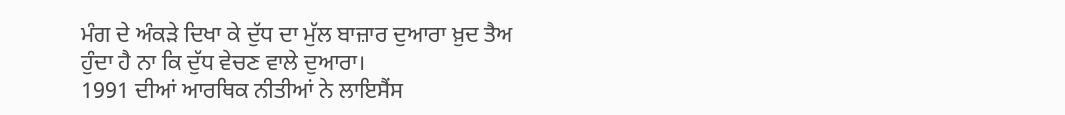ਮੰਗ ਦੇ ਅੰਕੜੇ ਦਿਖਾ ਕੇ ਦੁੱਧ ਦਾ ਮੁੱਲ ਬਾਜ਼ਾਰ ਦੁਆਰਾ ਖ਼ੁਦ ਤੈਅ ਹੁੰਦਾ ਹੈ ਨਾ ਕਿ ਦੁੱਧ ਵੇਚਣ ਵਾਲੇ ਦੁਆਰਾ।
1991 ਦੀਆਂ ਆਰਥਿਕ ਨੀਤੀਆਂ ਨੇ ਲਾਇਸੈਂਸ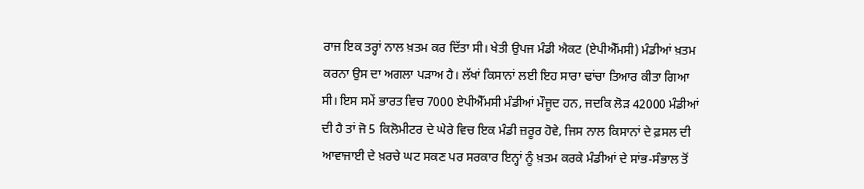ਰਾਜ ਇਕ ਤਰ੍ਹਾਂ ਨਾਲ ਖ਼ਤਮ ਕਰ ਦਿੱਤਾ ਸੀ। ਖੇਤੀ ਉਪਜ ਮੰਡੀ ਐਕਟ (ਏਪੀਐੱਮਸੀ) ਮੰਡੀਆਂ ਖ਼ਤਮ ਕਰਨਾ ਉਸ ਦਾ ਅਗਲਾ ਪੜਾਅ ਹੈ। ਲੱਖਾਂ ਕਿਸਾਨਾਂ ਲਈ ਇਹ ਸਾਰਾ ਢਾਂਚਾ ਤਿਆਰ ਕੀਤਾ ਗਿਆ ਸੀ। ਇਸ ਸਮੇਂ ਭਾਰਤ ਵਿਚ 7000 ਏਪੀਐੱਮਸੀ ਮੰਡੀਆਂ ਮੌਜੂਦ ਹਨ, ਜਦਕਿ ਲੋੜ 42000 ਮੰਡੀਆਂ ਦੀ ਹੈ ਤਾਂ ਜੋ 5 ਕਿਲੋਮੀਟਰ ਦੇ ਘੇਰੇ ਵਿਚ ਇਕ ਮੰਡੀ ਜ਼ਰੂਰ ਹੋਵੇ, ਜਿਸ ਨਾਲ ਕਿਸਾਨਾਂ ਦੇ ਫ਼ਸਲ ਦੀ ਆਵਾਜਾਈ ਦੇ ਖ਼ਰਚੇ ਘਟ ਸਕਣ ਪਰ ਸਰਕਾਰ ਇਨ੍ਹਾਂ ਨੂੰ ਖ਼ਤਮ ਕਰਕੇ ਮੰਡੀਆਂ ਦੇ ਸਾਂਭ-ਸੰਭਾਲ ਤੋਂ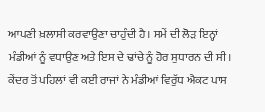ਆਪਣੀ ਖ਼ਲਾਸੀ ਕਰਵਾਉਣਾ ਚਾਹੁੰਦੀ ਹੈ। ਸਮੇਂ ਦੀ ਲੋੜ ਇਨ੍ਹਾਂ ਮੰਡੀਆਂ ਨੂੰ ਵਧਾਉਣ ਅਤੇ ਇਸ ਦੇ ਢਾਂਚੇ ਨੂੰ ਹੋਰ ਸੁਧਾਰਨ ਦੀ ਸੀ। ਕੇਂਦਰ ਤੋਂ ਪਹਿਲਾਂ ਵੀ ਕਈ ਰਾਜਾਂ ਨੇ ਮੰਡੀਆਂ ਵਿਰੁੱਧ ਐਕਟ ਪਾਸ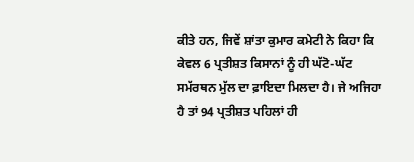ਕੀਤੇ ਹਨ, ਜਿਵੇਂ ਸ਼ਾਂਤਾ ਕੁਮਾਰ ਕਮੇਟੀ ਨੇ ਕਿਹਾ ਕਿ ਕੇਵਲ 6 ਪ੍ਰਤੀਸ਼ਤ ਕਿਸਾਨਾਂ ਨੂੰ ਹੀ ਘੱਟੋ-ਘੱਟ ਸਮੱਰਥਨ ਮੁੱਲ ਦਾ ਫ਼ਾਇਦਾ ਮਿਲਦਾ ਹੈ। ਜੇ ਅਜਿਹਾ ਹੈ ਤਾਂ 94 ਪ੍ਰਤੀਸ਼ਤ ਪਹਿਲਾਂ ਹੀ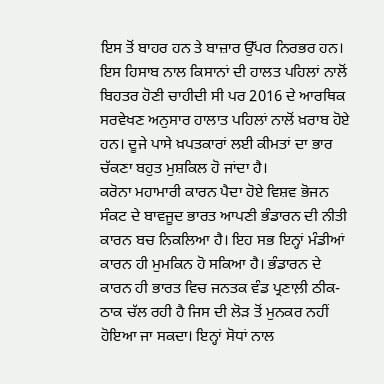ਇਸ ਤੋਂ ਬਾਹਰ ਹਨ ਤੇ ਬਾਜ਼ਾਰ ਉੱਪਰ ਨਿਰਭਰ ਹਨ। ਇਸ ਹਿਸਾਬ ਨਾਲ ਕਿਸਾਨਾਂ ਦੀ ਹਾਲਤ ਪਹਿਲਾਂ ਨਾਲੋਂ ਬਿਹਤਰ ਹੋਣੀ ਚਾਹੀਦੀ ਸੀ ਪਰ 2016 ਦੇ ਆਰਥਿਕ ਸਰਵੇਖਣ ਅਨੁਸਾਰ ਹਾਲਾਤ ਪਹਿਲਾਂ ਨਾਲੋਂ ਖ਼ਰਾਬ ਹੋਏ ਹਨ। ਦੂਜੇ ਪਾਸੇ ਖ਼ਪਤਕਾਰਾਂ ਲਈ ਕੀਮਤਾਂ ਦਾ ਭਾਰ ਚੱਕਣਾ ਬਹੁਤ ਮੁਸ਼ਕਿਲ ਹੋ ਜਾਂਦਾ ਹੈ।
ਕਰੋਨਾ ਮਹਾਮਾਰੀ ਕਾਰਨ ਪੈਦਾ ਹੋਏ ਵਿਸ਼ਵ ਭੋਜਨ ਸੰਕਟ ਦੇ ਬਾਵਜੂਦ ਭਾਰਤ ਆਪਣੀ ਭੰਡਾਰਨ ਦੀ ਨੀਤੀ ਕਾਰਨ ਬਚ ਨਿਕਲਿਆ ਹੈ। ਇਹ ਸਭ ਇਨ੍ਹਾਂ ਮੰਡੀਆਂ ਕਾਰਨ ਹੀ ਮੁਮਕਿਨ ਹੋ ਸਕਿਆ ਹੈ। ਭੰਡਾਰਨ ਦੇ ਕਾਰਨ ਹੀ ਭਾਰਤ ਵਿਚ ਜਨਤਕ ਵੰਡ ਪ੍ਰਣਾਲ਼ੀ ਠੀਕ-ਠਾਕ ਚੱਲ ਰਹੀ ਹੈ ਜਿਸ ਦੀ ਲੋੜ ਤੋਂ ਮੁਨਕਰ ਨਹੀਂ ਹੋਇਆ ਜਾ ਸਕਦਾ। ਇਨ੍ਹਾਂ ਸੋਧਾਂ ਨਾਲ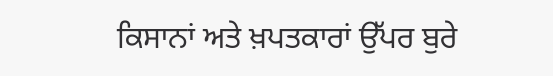ਕਿਸਾਨਾਂ ਅਤੇ ਖ਼ਪਤਕਾਰਾਂ ਉੱਪਰ ਬੁਰੇ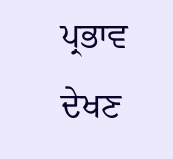ਪ੍ਰਭਾਵ ਦੇਖਣ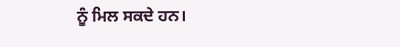ਨੂੰ ਮਿਲ ਸਕਦੇ ਹਨ।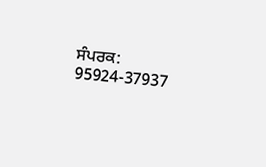ਸੰਪਰਕ: 95924-37937